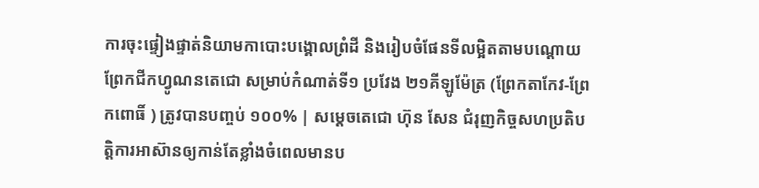ការចុះផ្ទៀងផ្ទាត់និយាមកាបោះបង្គោលព្រំដី និងរៀបចំផែនទីលម្អិតតាមបណ្តោយព្រែកជីកហ្វូណនតេជោ សម្រាប់កំណាត់ទី១ ប្រវែង ២១គីឡូម៉ែត្រ (ព្រែកតាកែវ-ព្រែកពោធិ៍ ) ត្រូវបានបញ្ចប់ ១០០% | សម្តេចតេជោ ហ៊ុន សែន ជំរុញកិច្ចសហប្រតិបត្តិការអាស៊ានឲ្យកាន់តែខ្លាំងចំពេលមានប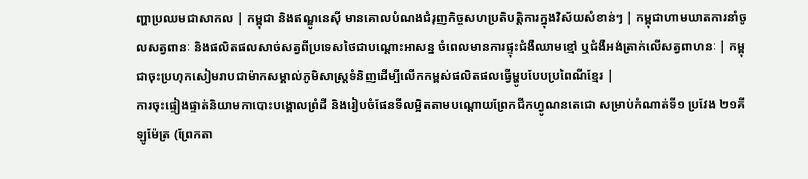ញ្ហាប្រឈមជាសាកល | កម្ពុជា និងឥណ្ឌូនេស៊ី មានគោលបំណងជំរុញកិច្ចសហប្រតិបត្តិការក្នុងវិស័យសំខាន់ៗ | កម្ពុជាហាមឃាតការនាំចូលសត្វពានៈ និងផលិតផលសាច់សត្វពីប្រទេសថៃជាបណ្ដោះអាសន្ន ចំពេលមានការផ្ទុះជំងឺឈាមខ្មៅ ឬជំងឺអង់ត្រាក់លើសត្វពាហនៈ | កម្ពុជាចុះប្រហុកសៀមរាបជាម៉ាកសម្គាល់ភូមិសាស្ត្រទំនិញដើម្បីលើកកម្ពស់ផលិតផលធ្វើម្ហូបបែបប្រពៃណីខ្មែរ |
ការចុះផ្ទៀងផ្ទាត់និយាមកាបោះបង្គោលព្រំដី និងរៀបចំផែនទីលម្អិតតាមបណ្តោយព្រែកជីកហ្វូណនតេជោ សម្រាប់កំណាត់ទី១ ប្រវែង ២១គីឡូម៉ែត្រ (ព្រែកតា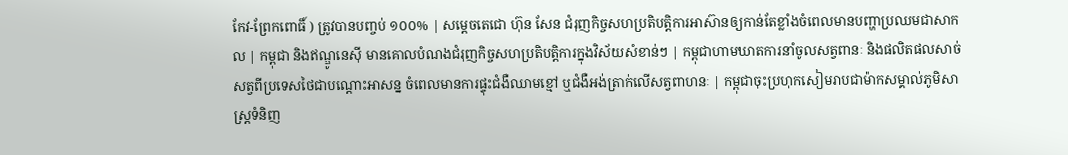កែវ-ព្រែកពោធិ៍ ) ត្រូវបានបញ្ចប់ ១០០% | សម្តេចតេជោ ហ៊ុន សែន ជំរុញកិច្ចសហប្រតិបត្តិការអាស៊ានឲ្យកាន់តែខ្លាំងចំពេលមានបញ្ហាប្រឈមជាសាកល | កម្ពុជា និងឥណ្ឌូនេស៊ី មានគោលបំណងជំរុញកិច្ចសហប្រតិបត្តិការក្នុងវិស័យសំខាន់ៗ | កម្ពុជាហាមឃាតការនាំចូលសត្វពានៈ និងផលិតផលសាច់សត្វពីប្រទេសថៃជាបណ្ដោះអាសន្ន ចំពេលមានការផ្ទុះជំងឺឈាមខ្មៅ ឬជំងឺអង់ត្រាក់លើសត្វពាហនៈ | កម្ពុជាចុះប្រហុកសៀមរាបជាម៉ាកសម្គាល់ភូមិសាស្ត្រទំនិញ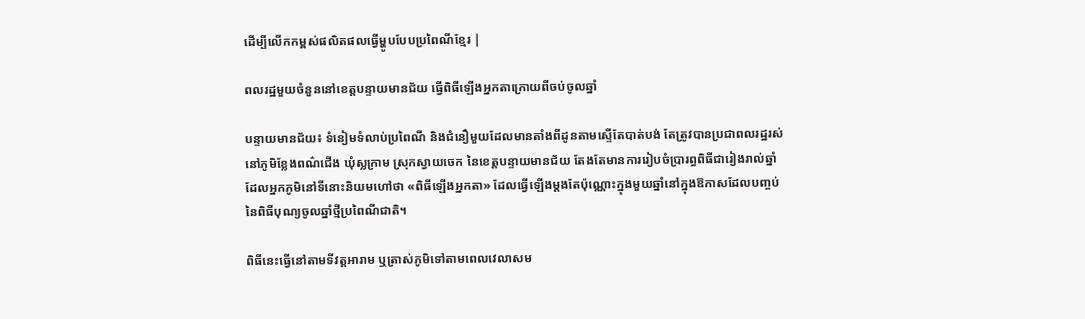ដើម្បីលើកកម្ពស់ផលិតផលធ្វើម្ហូបបែបប្រពៃណីខ្មែរ |

ពលរដ្ឋមួយចំនួននៅខេត្តបន្ទាយមានជ័យ ធ្វើពិធីឡើងអ្នកតាក្រោយពីចប់ចូលឆ្នាំ

បន្ទាយមានជ័យ៖ ទំនៀមទំលាប់ប្រពៃណី និងជំនឿមួយដែលមានតាំងពីដូនតាមស្ទើតែបាត់បង់ តែត្រូវបានប្រជាពលរដ្ឋរស់នៅភូមិខ្លែងពណ៌ជើង ឃុំស្លក្រាម ស្រុកស្វាយចេក នៃខេត្តបន្ទាយមានជ័យ តែងតែមានការរៀបចំប្រារព្ធពិធីជារៀងរាល់ឆ្នាំ ដែលអ្នកភូមិនៅទីនោះនិយមហៅថា «ពិធីឡើងអ្នកតា» ដែលធ្វើឡើងម្តងតែប៉ុណ្ណោះក្នុងមួយឆ្នាំនៅក្នុងឱកាសដែលបញ្ចប់នៃពិធីបុណ្យចូលឆ្នាំថ្មីប្រពៃណីជាតិ។

ពិធីនេះធ្វើនៅតាមទីវត្តអារាម ឬត្រាស់ភូមិទៅតាមពេលវេលាសម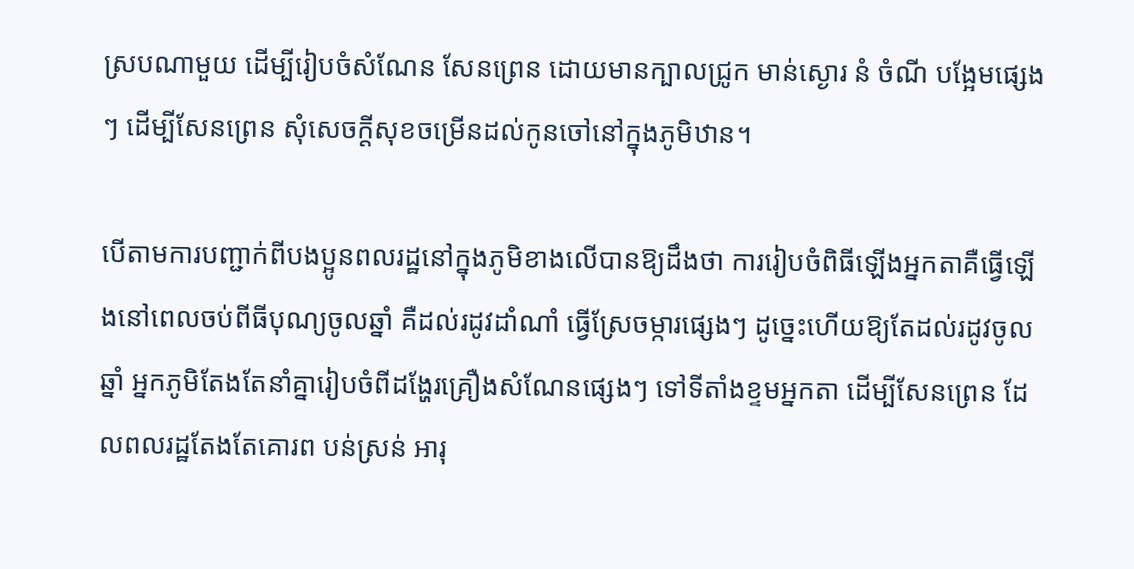ស្របណាមួយ ដើម្បីរៀបចំសំណែន សែនព្រេន ដោយមានក្បាលជ្រូក មាន់ស្ងោរ នំ ចំណី បង្អែមផ្សេងៗ ដើម្បីសែនព្រេន សុំសេចក្តីសុខចម្រើនដល់កូនចៅនៅក្នុងភូមិឋាន។

បើតាមការបញ្ជាក់ពីបងប្អូនពលរដ្ឋនៅក្នុងភូមិខាងលើបានឱ្យដឹងថា ការរៀបចំពិធីឡើងអ្នកតាគឺធ្វើឡើងនៅពេលចប់ពីធីបុណ្យចូលឆ្នាំ គឺដល់រដូវដាំណាំ ធ្វើស្រែចម្ការផ្សេងៗ ដូច្នេះហើយឱ្យតែដល់រដូវចូលឆ្នាំ អ្នកភូមិតែងតែនាំគ្នារៀបចំពីដង្ហែរគ្រឿងសំណែនផ្សេងៗ ទៅទីតាំងខ្ទមអ្នកតា ដើម្បីសែនព្រេន ដែលពលរដ្ឋតែងតែគោរព បន់ស្រន់ អារុ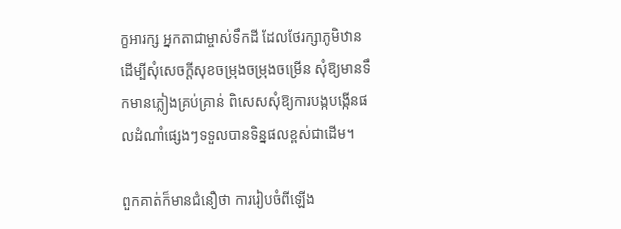ក្ខអារក្ស អ្នកតាជាម្ចាស់ទឹកដី ដែលថែរក្សាភូមិឋាន ដើម្បីសុំសេចក្តីសុខចម្រុងចម្រុងចម្រើន សុំឱ្យមានទឹកមានភ្លៀងគ្រប់គ្រាន់ ពិសេសសុំឱ្យការបង្កបង្កើនផលដំណាំផ្សេងៗទទួលបានទិន្នផលខ្ពស់ជាដើម។

ពួកគាត់ក៏មានជំនឿថា ការរៀបចំពីឡើង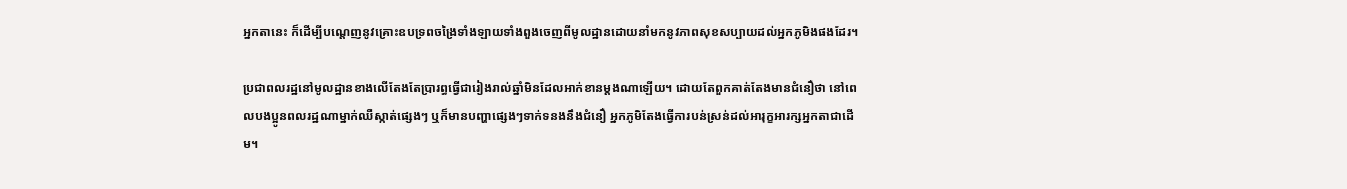អ្នកតានេះ ក៏ដើម្បីបណ្តេញនូវគ្រោះឧបទ្រពចង្រៃទាំងឡាយទាំងពួងចេញពីមូលដ្ឋានដោយនាំមកនូវភាពសុខសប្បាយដល់អ្នកភូមិងផងដែរ។

ប្រជាពលរដ្ឋនៅមូលដ្ឋានខាងលើតែងតែប្រារព្ធធ្វើជារៀងរាល់ឆ្នាំមិនដែលអាក់ខានម្ដងណាឡើយ។ ដោយតែពួកគាត់តែងមានជំនឿថា នៅពេលបងប្អូនពលរដ្ឋណាម្នាក់ឈឺស្កាត់ផ្សេងៗ ឬក៏មានបញ្ហាផ្សេងៗទាក់ទនងនឹងជំនឿ អ្នកភូមិតែងធ្វើការបន់ស្រន់ដល់អារុក្ខអារក្សអ្នកតាជាដើម។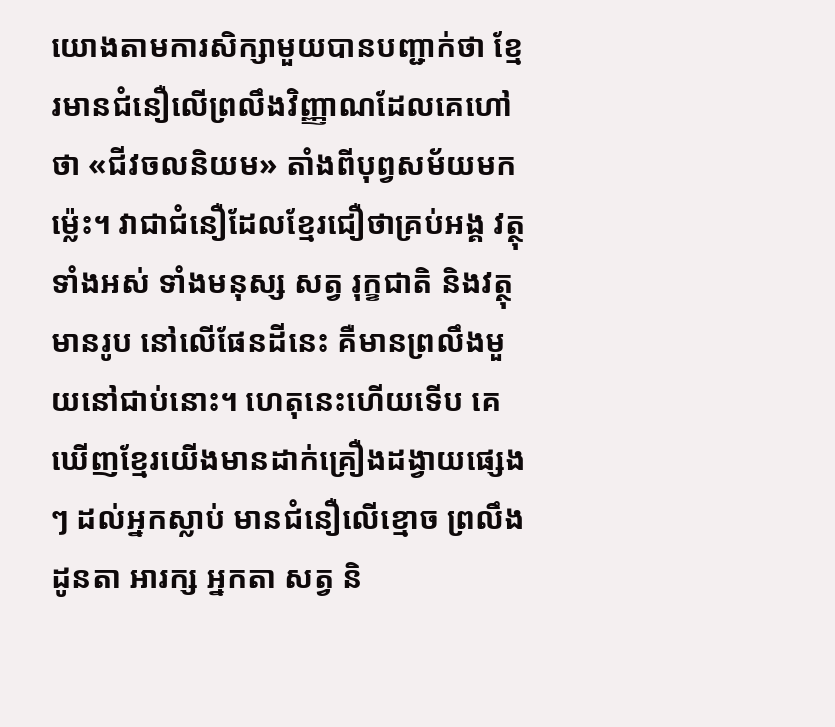យោងតាមការសិក្សាមួយបានបញ្ជាក់ថា ខ្មែរមានជំនឿលើព្រលឹងវិញ្ញាណដែលគេហៅថា «ជីវចលនិយម» តាំងពីបុព្វសម័យមកម៉្លេះ។ វាជាជំនឿដែលខ្មែរជឿថាគ្រប់អង្គ វត្ថុទាំងអស់ ទាំងមនុស្ស សត្វ រុក្ខជាតិ និងវត្ថុមានរូប នៅលើផែនដីនេះ គឺមានព្រលឹងមួយនៅជាប់នោះ។ ហេតុនេះហើយទើប គេឃើញខ្មែរយើងមានដាក់គ្រឿងដង្វាយផ្សេងៗ ដល់អ្នកស្លាប់ មានជំនឿលើខ្មោច ព្រលឹងដូនតា អារក្ស អ្នកតា សត្វ និ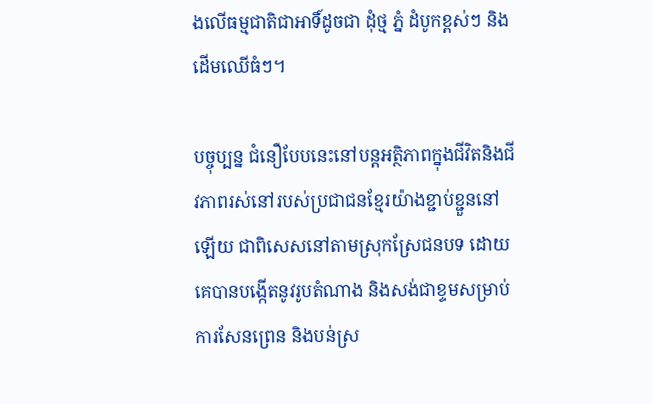ងលើធម្មជាតិជាអាទិ៍ដូចជា ដុំថ្ម ភ្នំ ដំបូកខ្ពស់ៗ និងដើមឈើធំៗ។

បច្ចុប្បន្ន ជំនឿបែបនេះនៅបន្តអត្ថិភាពក្នុងជីវិតនិងជីវភាពរស់នៅរបស់ប្រជាជនខ្មែរយ៉ាងខ្ជាប់ខ្ជួននៅឡើយ ជាពិសេសនៅតាមស្រុកស្រែជនបទ ដោយគេបានបង្កើតនូវរូបតំណាង និងសង់ជាខ្ទមសម្រាប់ការសែនព្រេន និងបន់ស្រ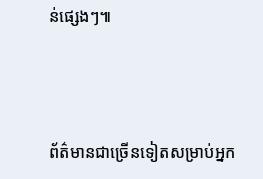ន់ផ្សេងៗ៕



ព័ត៌មានជាច្រើនទៀតសម្រាប់អ្នក